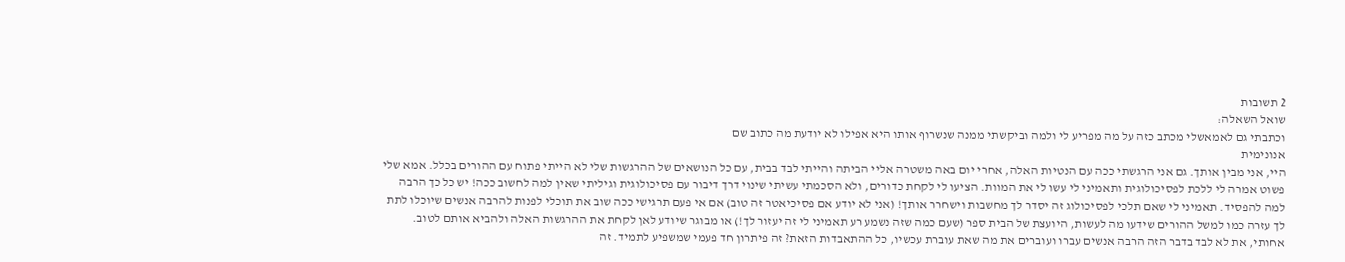2 תשובות
שואל השאלה:
וכתבתי גם לאמאשלי מכתב כזה על מה מפריע לי ולמה וביקשתי ממנה שנשרוף אותו היא אפילו לא יודעת מה כתוב שם
אנונימית
היי, אני מבין אותך. גם אני הרגשתי ככה עם הנטיות האלה, אחרי יום באה משטרה אליי הביתה והייתי לבד בבית, עם כל הנושאים של ההרגשות שלי לא הייתי פתוח עם ההורים בכלל. אמא שלי פשוט אמרה לי ללכת לפסיכולוגית ותאמיני לי עשו לי את המוות. הציעו לי לקחת כדורים, ולא הסכמתי עשיתי שינוי דרך דיבור עם פסיכולוגית וגיליתי שאין למה לחשוב ככה! יש כל כך הרבה למה להפסיד. תאמיני לי שאם תלכי לפסיכולוג זה יסדר לך מחשבות וישחרר אותך! (אני לא יודע אם פסיכיאטר זה טוב) אם אי פעם תרגישי ככה שוב את תוכלי לפנות להרבה אנשים שיוכלו לתת לך עזרה כמו למשל ההורים שידעו מה לעשות, היועצת של הבית ספר (שעם כמה שזה נשמע רע תאמיני לי זה יעזור לך!) או מבוגר שיודע לאן לקחת את ההרגשות האלה ולהביא אותם לטוב.
אחותי, את לא לבד בדבר הזה הרבה אנשים עברו ועוברים את מה שאת עוברת עכשיו, כל ההתאבדות הזאת? זה פיתרון חד פעמי שמשפיע לתמיד. זה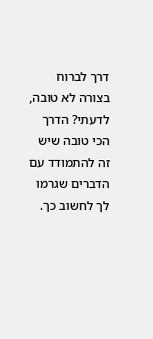דרך לברוח בצורה לא טובה, לדעתי? הדרך הכי טובה שיש זה להתמודד עם הדברים שגרמו לך לחשוב כך.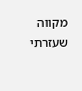מקווה שעזרתי